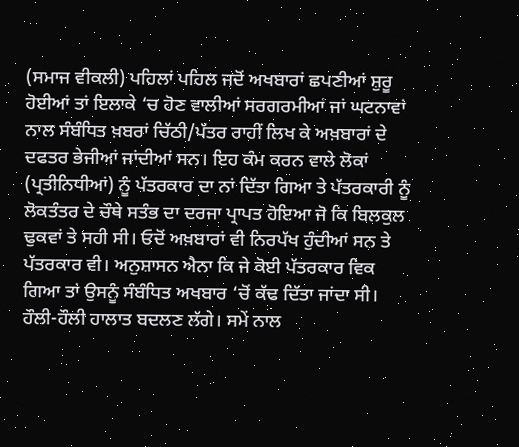(ਸਮਾਜ ਵੀਕਲੀ) ਪਹਿਲਾਂ ਪਹਿਲ ਜਦੋਂ ਅਖਬਾਰਾਂ ਛਪਣੀਆਂ ਸ਼ੁਰੂ ਹੋਈਆਂ ਤਾਂ ਇਲਾਕੇ ‘ਚ ਹੋਣ ਵਾਲੀਆਂ ਸਰਗਰਮੀਆਂ ਜਾਂ ਘਟਨਾਵਾਂ ਨਾਲ ਸੰਬੰਧਿਤ ਖ਼ਬਰਾਂ ਚਿੱਠੀ/ਪੱਤਰ ਰਾਹੀਂ ਲਿਖ ਕੇ ਅਖ਼ਬਾਰਾਂ ਦੇ ਦਫਤਰ ਭੇਜੀਆਂ ਜਾਂਦੀਆਂ ਸਨ। ਇਹ ਕੰਮ ਕਰਨ ਵਾਲੇ ਲੋਕਾਂ (ਪ੍ਰਤੀਨਿਧੀਆਂ) ਨੂੰ ਪੱਤਰਕਾਰ ਦਾ ਨਾਂ ਦਿੱਤਾ ਗਿਆ ਤੇ ਪੱਤਰਕਾਰੀ ਨੂੰ ਲੋਕਤੰਤਰ ਦੇ ਚੌਥੇ ਸਤੰਭ ਦਾ ਦਰਜਾ ਪ੍ਰਾਪਤ ਹੋਇਆ ਜੋ ਕਿ ਬਿਲਕੁਲ ਢੁਕਵਾਂ ਤੇ ਸਹੀ ਸੀ। ਓਦੋਂ ਅਖ਼ਬਾਰਾਂ ਵੀ ਨਿਰਪੱਖ ਹੁੰਦੀਆਂ ਸਨ ਤੇ ਪੱਤਰਕਾਰ ਵੀ। ਅਨੁਸ਼ਾਸਨ ਐਨਾ ਕਿ ਜੇ ਕੋਈ ਪੱਤਰਕਾਰ ਵਿਕ ਗਿਆ ਤਾਂ ਉਸਨੂੰ ਸੰਬੰਧਿਤ ਅਖਬਾਰ ‘ਚੋਂ ਕੱਢ ਦਿੱਤਾ ਜਾਂਦਾ ਸੀ। ਹੌਲੀ-ਹੌਲੀ ਹਾਲਾਤ ਬਦਲਣ ਲੱਗੇ। ਸਮੇਂ ਨਾਲ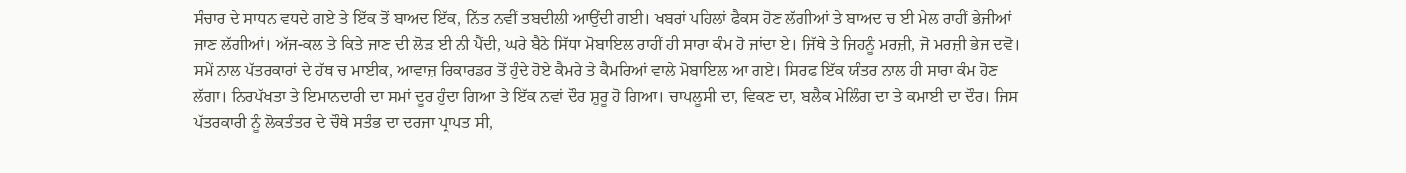ਸੰਚਾਰ ਦੇ ਸਾਧਨ ਵਧਦੇ ਗਏ ਤੇ ਇੱਕ ਤੋਂ ਬਾਅਦ ਇੱਕ, ਨਿੱਤ ਨਵੀਂ ਤਬਦੀਲੀ ਆਉਂਦੀ ਗਈ। ਖਬਰਾਂ ਪਹਿਲਾਂ ਫੈਕਸ ਹੋਣ ਲੱਗੀਆਂ ਤੇ ਬਾਅਦ ਚ ਈ ਮੇਲ ਰਾਹੀਂ ਭੇਜੀਆਂ ਜਾਣ ਲੱਗੀਆਂ। ਅੱਜ-ਕਲ ਤੇ ਕਿਤੇ ਜਾਣ ਦੀ ਲੋੜ ਈ ਨੀ ਪੈਂਦੀ, ਘਰੇ ਬੈਠੇ ਸਿੱਧਾ ਮੋਬਾਇਲ ਰਾਹੀਂ ਹੀ ਸਾਰਾ ਕੰਮ ਹੋ ਜਾਂਦਾ ਏ। ਜਿੱਥੇ ਤੇ ਜਿਹਨੂੰ ਮਰਜ਼ੀ, ਜੋ ਮਰਜ਼ੀ ਭੇਜ ਦਵੋ। ਸਮੇਂ ਨਾਲ ਪੱਤਰਕਾਰਾਂ ਦੇ ਹੱਥ ਚ ਮਾਈਕ, ਆਵਾਜ਼ ਰਿਕਾਰਡਰ ਤੋਂ ਹੁੰਦੇ ਹੋਏ ਕੈਮਰੇ ਤੇ ਕੈਮਰਿਆਂ ਵਾਲੇ ਮੋਬਾਇਲ ਆ ਗਏ। ਸਿਰਫ ਇੱਕ ਯੰਤਰ ਨਾਲ ਹੀ ਸਾਰਾ ਕੰਮ ਹੋਣ ਲੱਗਾ। ਨਿਰਪੱਖਤਾ ਤੇ ਇਮਾਨਦਾਰੀ ਦਾ ਸਮਾਂ ਦੂਰ ਹੁੰਦਾ ਗਿਆ ਤੇ ਇੱਕ ਨਵਾਂ ਦੌਰ ਸ਼ੁਰੂ ਹੋ ਗਿਆ। ਚਾਪਲੂਸੀ ਦਾ, ਵਿਕਣ ਦਾ, ਬਲੈਕ ਮੇਲਿੰਗ ਦਾ ਤੇ ਕਮਾਈ ਦਾ ਦੌਰ। ਜਿਸ ਪੱਤਰਕਾਰੀ ਨੂੰ ਲੋਕਤੰਤਰ ਦੇ ਚੌਥੇ ਸਤੰਭ ਦਾ ਦਰਜਾ ਪ੍ਰਾਪਤ ਸੀ,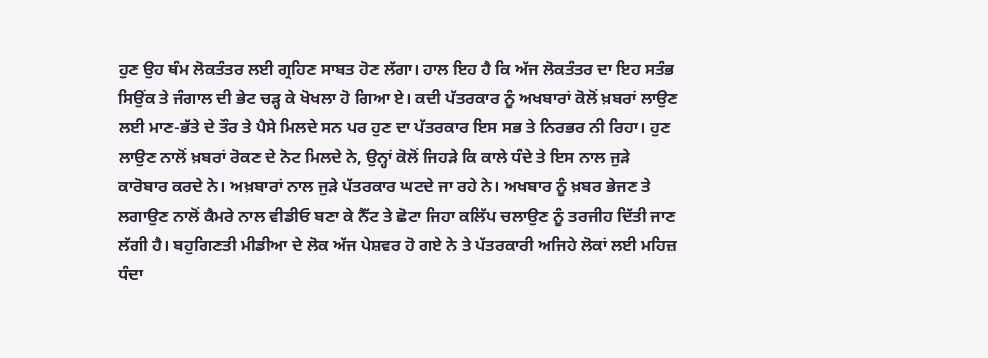ਹੁਣ ਉਹ ਥੰਮ ਲੋਕਤੰਤਰ ਲਈ ਗ੍ਰਹਿਣ ਸਾਬਤ ਹੋਣ ਲੱਗਾ। ਹਾਲ ਇਹ ਹੈ ਕਿ ਅੱਜ ਲੋਕਤੰਤਰ ਦਾ ਇਹ ਸਤੰਭ ਸਿਉਂਕ ਤੇ ਜੰਗਾਲ ਦੀ ਭੇਟ ਚੜ੍ਹ ਕੇ ਖੋਖਲਾ ਹੋ ਗਿਆ ਏ। ਕਦੀ ਪੱਤਰਕਾਰ ਨੂੰ ਅਖਬਾਰਾਂ ਕੋਲੋਂ ਖ਼ਬਰਾਂ ਲਾਉਣ ਲਈ ਮਾਣ-ਭੱਤੇ ਦੇ ਤੌਰ ਤੇ ਪੈਸੇ ਮਿਲਦੇ ਸਨ ਪਰ ਹੁਣ ਦਾ ਪੱਤਰਕਾਰ ਇਸ ਸਭ ਤੇ ਨਿਰਭਰ ਨੀ ਰਿਹਾ। ਹੁਣ ਲਾਉਣ ਨਾਲੋਂ ਖ਼ਬਰਾਂ ਰੋਕਣ ਦੇ ਨੋਟ ਮਿਲਦੇ ਨੇ, ਉਨ੍ਹਾਂ ਕੋਲੋਂ ਜਿਹੜੇ ਕਿ ਕਾਲੇ ਧੰਦੇ ਤੇ ਇਸ ਨਾਲ ਜੁੜੇ ਕਾਰੋਬਾਰ ਕਰਦੇ ਨੇ। ਅਖ਼ਬਾਰਾਂ ਨਾਲ ਜੁੜੇ ਪੱਤਰਕਾਰ ਘਟਦੇ ਜਾ ਰਹੇ ਨੇ। ਅਖਬਾਰ ਨੂੰ ਖ਼ਬਰ ਭੇਜਣ ਤੇ ਲਗਾਉਣ ਨਾਲੋਂ ਕੈਮਰੇ ਨਾਲ ਵੀਡੀਓ ਬਣਾ ਕੇ ਨੈੱਟ ਤੇ ਛੋਟਾ ਜਿਹਾ ਕਲਿੱਪ ਚਲਾਉਣ ਨੂੰ ਤਰਜੀਹ ਦਿੱਤੀ ਜਾਣ ਲੱਗੀ ਹੈ। ਬਹੁਗਿਣਤੀ ਮੀਡੀਆ ਦੇ ਲੋਕ ਅੱਜ ਪੇਸ਼ਵਰ ਹੋ ਗਏ ਨੇ ਤੇ ਪੱਤਰਕਾਰੀ ਅਜਿਹੇ ਲੋਕਾਂ ਲਈ ਮਹਿਜ਼ ਧੰਦਾ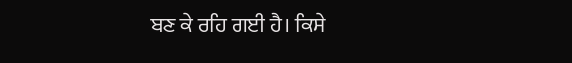ਬਣ ਕੇ ਰਹਿ ਗਈ ਹੈ। ਕਿਸੇ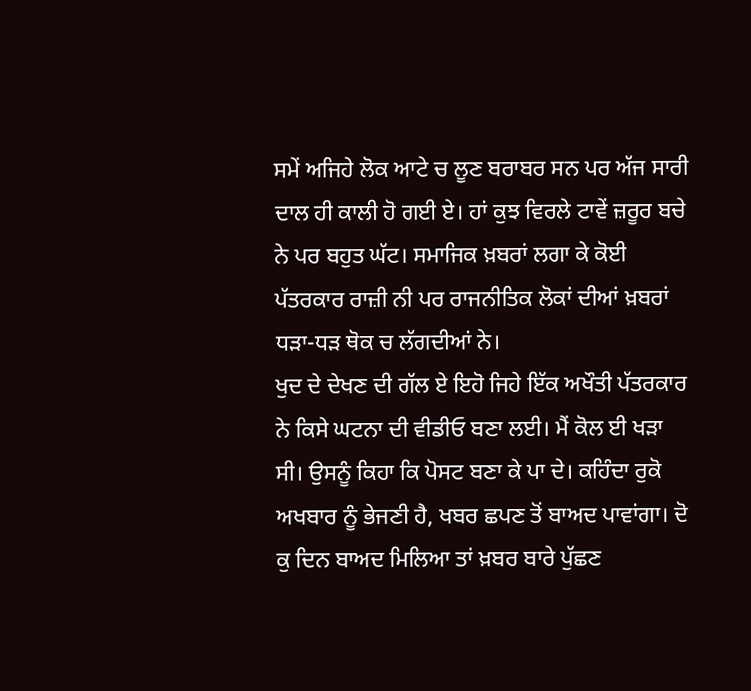ਸਮੇਂ ਅਜਿਹੇ ਲੋਕ ਆਟੇ ਚ ਲੂਣ ਬਰਾਬਰ ਸਨ ਪਰ ਅੱਜ ਸਾਰੀ ਦਾਲ ਹੀ ਕਾਲੀ ਹੋ ਗਈ ਏ। ਹਾਂ ਕੁਝ ਵਿਰਲੇ ਟਾਵੇਂ ਜ਼ਰੂਰ ਬਚੇ ਨੇ ਪਰ ਬਹੁਤ ਘੱਟ। ਸਮਾਜਿਕ ਖ਼ਬਰਾਂ ਲਗਾ ਕੇ ਕੋਈ ਪੱਤਰਕਾਰ ਰਾਜ਼ੀ ਨੀ ਪਰ ਰਾਜਨੀਤਿਕ ਲੋਕਾਂ ਦੀਆਂ ਖ਼ਬਰਾਂ ਧੜਾ-ਧੜ ਥੋਕ ਚ ਲੱਗਦੀਆਂ ਨੇ।
ਖੁਦ ਦੇ ਦੇਖਣ ਦੀ ਗੱਲ ਏ ਇਹੋ ਜਿਹੇ ਇੱਕ ਅਖੌਤੀ ਪੱਤਰਕਾਰ ਨੇ ਕਿਸੇ ਘਟਨਾ ਦੀ ਵੀਡੀਓ ਬਣਾ ਲਈ। ਮੈਂ ਕੋਲ ਈ ਖੜਾ ਸੀ। ਉਸਨੂੰ ਕਿਹਾ ਕਿ ਪੋਸਟ ਬਣਾ ਕੇ ਪਾ ਦੇ। ਕਹਿੰਦਾ ਰੁਕੋ ਅਖਬਾਰ ਨੂੰ ਭੇਜਣੀ ਹੈ, ਖਬਰ ਛਪਣ ਤੋਂ ਬਾਅਦ ਪਾਵਾਂਗਾ। ਦੋ ਕੁ ਦਿਨ ਬਾਅਦ ਮਿਲਿਆ ਤਾਂ ਖ਼ਬਰ ਬਾਰੇ ਪੁੱਛਣ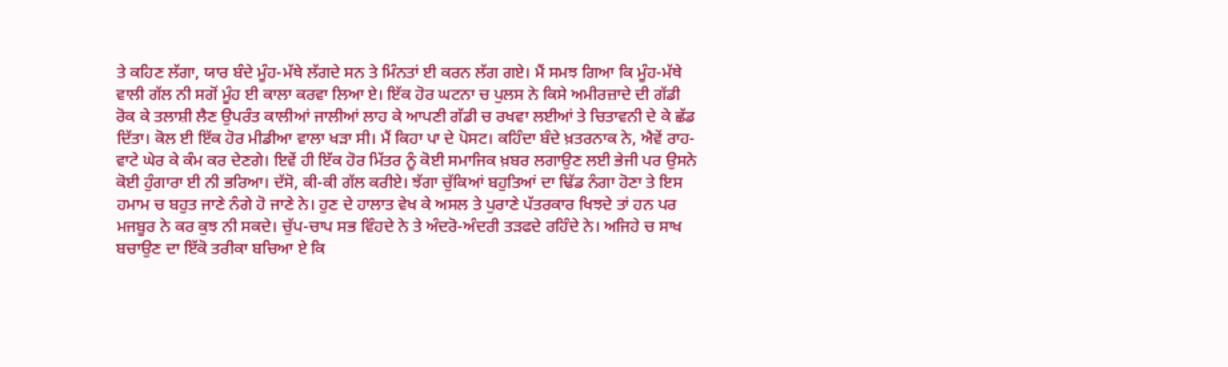ਤੇ ਕਹਿਣ ਲੱਗਾ, ਯਾਰ ਬੰਦੇ ਮੂੰਹ-ਮੱਥੇ ਲੱਗਦੇ ਸਨ ਤੇ ਮਿੰਨਤਾਂ ਈ ਕਰਨ ਲੱਗ ਗਏ। ਮੈਂ ਸਮਝ ਗਿਆ ਕਿ ਮੂੰਹ-ਮੱਥੇ ਵਾਲੀ ਗੱਲ ਨੀ ਸਗੋਂ ਮੂੰਹ ਈ ਕਾਲਾ ਕਰਵਾ ਲਿਆ ਏ। ਇੱਕ ਹੋਰ ਘਟਨਾ ਚ ਪੁਲਸ ਨੇ ਕਿਸੇ ਅਮੀਰਜ਼ਾਦੇ ਦੀ ਗੱਡੀ ਰੋਕ ਕੇ ਤਲਾਸ਼ੀ ਲੈਣ ਉਪਰੰਤ ਕਾਲੀਆਂ ਜਾਲੀਆਂ ਲਾਹ ਕੇ ਆਪਣੀ ਗੱਡੀ ਚ ਰਖਵਾ ਲਈਆਂ ਤੇ ਚਿਤਾਵਨੀ ਦੇ ਕੇ ਛੱਡ ਦਿੱਤਾ। ਕੋਲ ਈ ਇੱਕ ਹੋਰ ਮੀਡੀਆ ਵਾਲਾ ਖੜਾ ਸੀ। ਮੈਂ ਕਿਹਾ ਪਾ ਦੇ ਪੋਸਟ। ਕਹਿੰਦਾ ਬੰਦੇ ਖ਼ਤਰਨਾਕ ਨੇ, ਐਵੇਂ ਰਾਹ-ਵਾਟੇ ਘੇਰ ਕੇ ਕੰਮ ਕਰ ਦੇਣਗੇ। ਇਵੇਂ ਹੀ ਇੱਕ ਹੋਰ ਮਿੱਤਰ ਨੂੰ ਕੋਈ ਸਮਾਜਿਕ ਖ਼ਬਰ ਲਗਾਉਣ ਲਈ ਭੇਜੀ ਪਰ ਉਸਨੇ ਕੋਈ ਹੁੰਗਾਰਾ ਈ ਨੀ ਭਰਿਆ। ਦੱਸੋ, ਕੀ-ਕੀ ਗੱਲ ਕਰੀਏ। ਝੱਗਾ ਚੁੱਕਿਆਂ ਬਹੁਤਿਆਂ ਦਾ ਢਿੱਡ ਨੰਗਾ ਹੋਣਾ ਤੇ ਇਸ ਹਮਾਮ ਚ ਬਹੁਤ ਜਾਣੇ ਨੰਗੇ ਹੋ ਜਾਣੇ ਨੇ। ਹੁਣ ਦੇ ਹਾਲਾਤ ਵੇਖ ਕੇ ਅਸਲ ਤੇ ਪੁਰਾਣੇ ਪੱਤਰਕਾਰ ਖਿਝਦੇ ਤਾਂ ਹਨ ਪਰ ਮਜਬੂਰ ਨੇ ਕਰ ਕੁਝ ਨੀ ਸਕਦੇ। ਚੁੱਪ-ਚਾਪ ਸਭ ਵਿੰਹਦੇ ਨੇ ਤੇ ਅੰਦਰੋ-ਅੰਦਰੀ ਤੜਫਦੇ ਰਹਿੰਦੇ ਨੇ। ਅਜਿਹੇ ਚ ਸਾਖ ਬਚਾਉਣ ਦਾ ਇੱਕੋ ਤਰੀਕਾ ਬਚਿਆ ਏ ਕਿ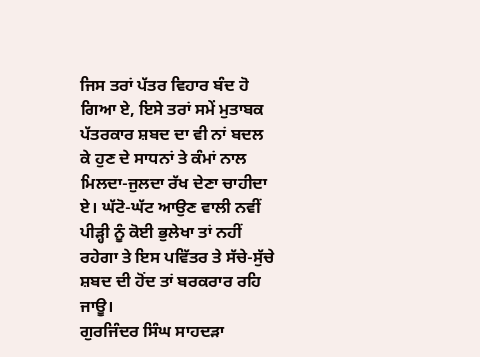ਜਿਸ ਤਰਾਂ ਪੱਤਰ ਵਿਹਾਰ ਬੰਦ ਹੋ ਗਿਆ ਏ, ਇਸੇ ਤਰਾਂ ਸਮੇਂ ਮੁਤਾਬਕ ਪੱਤਰਕਾਰ ਸ਼ਬਦ ਦਾ ਵੀ ਨਾਂ ਬਦਲ ਕੇ ਹੁਣ ਦੇ ਸਾਧਨਾਂ ਤੇ ਕੰਮਾਂ ਨਾਲ ਮਿਲਦਾ-ਜੁਲਦਾ ਰੱਖ ਦੇਣਾ ਚਾਹੀਦਾ ਏ। ਘੱਟੋ-ਘੱਟ ਆਉਣ ਵਾਲੀ ਨਵੀਂ ਪੀੜ੍ਹੀ ਨੂੰ ਕੋਈ ਭੁਲੇਖਾ ਤਾਂ ਨਹੀਂ ਰਹੇਗਾ ਤੇ ਇਸ ਪਵਿੱਤਰ ਤੇ ਸੱਚੇ-ਸੁੱਚੇ ਸ਼ਬਦ ਦੀ ਹੋਂਦ ਤਾਂ ਬਰਕਰਾਰ ਰਹਿ ਜਾਊ।
ਗੁਰਜਿੰਦਰ ਸਿੰਘ ਸਾਹਦੜਾ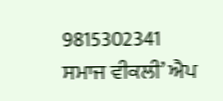9815302341
ਸਮਾਜ ਵੀਕਲੀ’ ਐਪ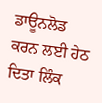ਡਾਊਨਲੋਡ ਕਰਨ ਲਈ ਹੇਠ ਦਿਤਾ ਲਿੰਕ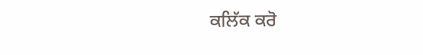ਕਲਿੱਕ ਕਰੋ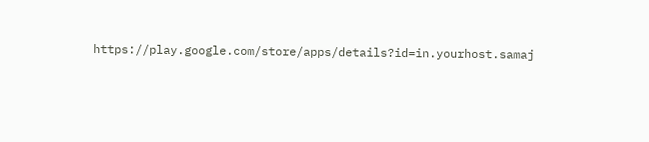https://play.google.com/store/apps/details?id=in.yourhost.samaj